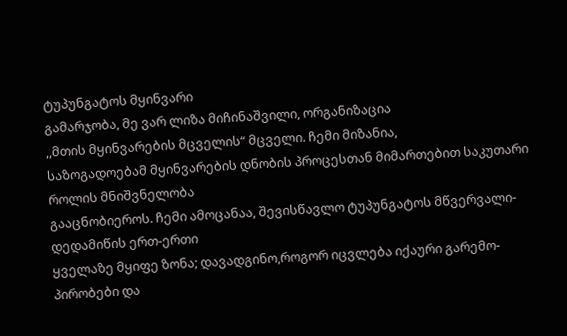ტუპუნგატოს მყინვარი
გამარჯობა, მე ვარ ლიზა მიჩინაშვილი, ორგანიზაცია
,,მთის მყინვარების მცველის“ მცველი. ჩემი მიზანია,
საზოგადოებამ მყინვარების დნობის პროცესთან მიმართებით საკუთარი როლის მნიშვნელობა
გააცნობიეროს. ჩემი ამოცანაა, შევისწავლო ტუპუნგატოს მწვერვალი- დედამიწის ერთ-ერთი
ყველაზე მყიფე ზონა; დავადგინო,როგორ იცვლება იქაური გარემო- პირობები და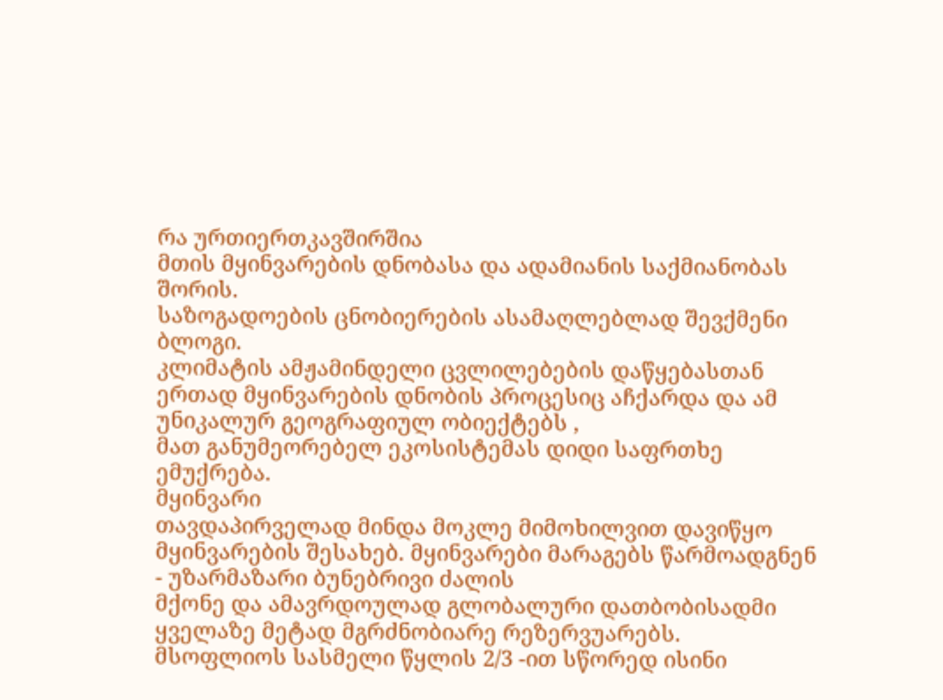რა ურთიერთკავშირშია
მთის მყინვარების დნობასა და ადამიანის საქმიანობას შორის.
საზოგადოების ცნობიერების ასამაღლებლად შევქმენი
ბლოგი.
კლიმატის ამჟამინდელი ცვლილებების დაწყებასთან
ერთად მყინვარების დნობის პროცესიც აჩქარდა და ამ უნიკალურ გეოგრაფიულ ობიექტებს ,
მათ განუმეორებელ ეკოსისტემას დიდი საფრთხე ემუქრება.
მყინვარი
თავდაპირველად მინდა მოკლე მიმოხილვით დავიწყო
მყინვარების შესახებ. მყინვარები მარაგებს წარმოადგნენ - უზარმაზარი ბუნებრივი ძალის
მქონე და ამავრდოულად გლობალური დათბობისადმი ყველაზე მეტად მგრძნობიარე რეზერვუარებს.
მსოფლიოს სასმელი წყლის 2/3 -ით სწორედ ისინი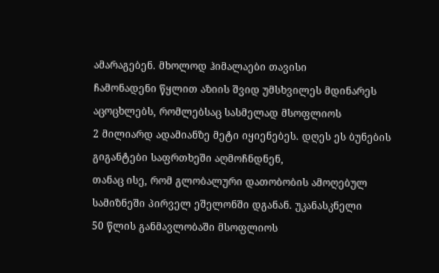ამარაგებენ. მხოლოდ ჰიმალაები თავისი
ჩამონადენი წყლით აზიის შვიდ უმსხვილეს მდინარეს აცოცხლებს, რომლებსაც სასმელად მსოფლიოს
2 მილიარდ ადამიანზე მეტი იყიენებეს. დღეს ეს ბუნების გიგანტები საფრთხეში აღმოჩნდნენ,
თანაც ისე, რომ გლობალური დათობობის ამოღებულ სამიზნეში პირველ ეშელონში დგანან. უკანასკნელი
50 წლის განმავლობაში მსოფლიოს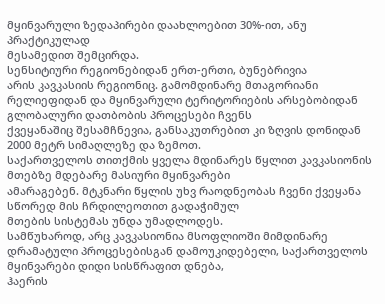მყინვარული ზედაპირები დაახლოებით 30%-ით, ანუ პრაქტიკულად
მესამედით შემცირდა.
სენსიტიური რეგიონებიდან ერთ-ერთი, ბუნებრივია
არის კავკასიის რეგიონიც. გამომდინარე მთაგორიანი
რელიეფიდან და მყინვარული ტერიტორიების არსებობიდან გლობალური დათბობის პროცესები ჩვენს
ქვეყანაშიც შესამჩნევია, განსაკუთრებით კი ზღვის დონიდან 2000 მეტრ სიმაღლეზე და ზემოთ.
საქართველოს თითქმის ყველა მდინარეს წყლით კავკასიონის მთებზე მდებარე მასიური მყინვარები
ამარაგებენ. მტკნარი წყლის უხვ რაოდნეობას ჩვენი ქვეყანა სწორედ მის ჩრდილეოთით გადაჭიმულ
მთების სისტემას უნდა უმადლოდეს.
სამწუხაროდ, არც კავკასიონია მსოფლიოში მიმდინარე
დრამატული პროცესებისგან დამოუკიდებელი, საქართველოს მყინვარები დიდი სისწრაფით დნება,
ჰაერის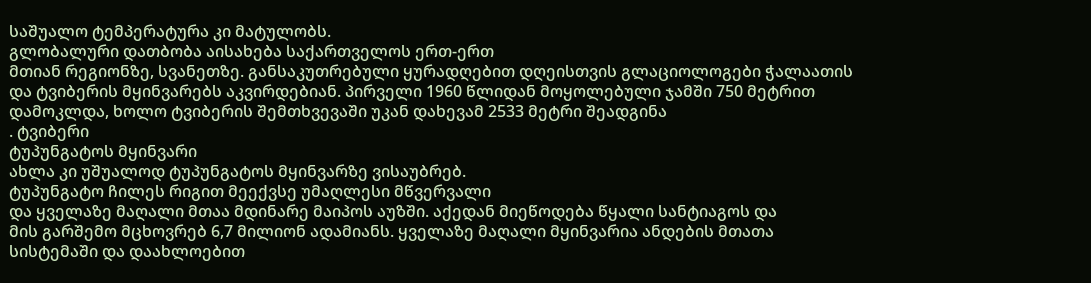საშუალო ტემპერატურა კი მატულობს.
გლობალური დათბობა აისახება საქართველოს ერთ-ერთ
მთიან რეგიონზე, სვანეთზე. განსაკუთრებული ყურადღებით დღეისთვის გლაციოლოგები ჭალაათის
და ტვიბერის მყინვარებს აკვირდებიან. პირველი 1960 წლიდან მოყოლებული ჯამში 750 მეტრით
დამოკლდა, ხოლო ტვიბერის შემთხვევაში უკან დახევამ 2533 მეტრი შეადგინა
. ტვიბერი
ტუპუნგატოს მყინვარი
ახლა კი უშუალოდ ტუპუნგატოს მყინვარზე ვისაუბრებ.
ტუპუნგატო ჩილეს რიგით მეექვსე უმაღლესი მწვერვალი
და ყველაზე მაღალი მთაა მდინარე მაიპოს აუზში. აქედან მიეწოდება წყალი სანტიაგოს და
მის გარშემო მცხოვრებ 6,7 მილიონ ადამიანს. ყველაზე მაღალი მყინვარია ანდების მთათა
სისტემაში და დაახლოებით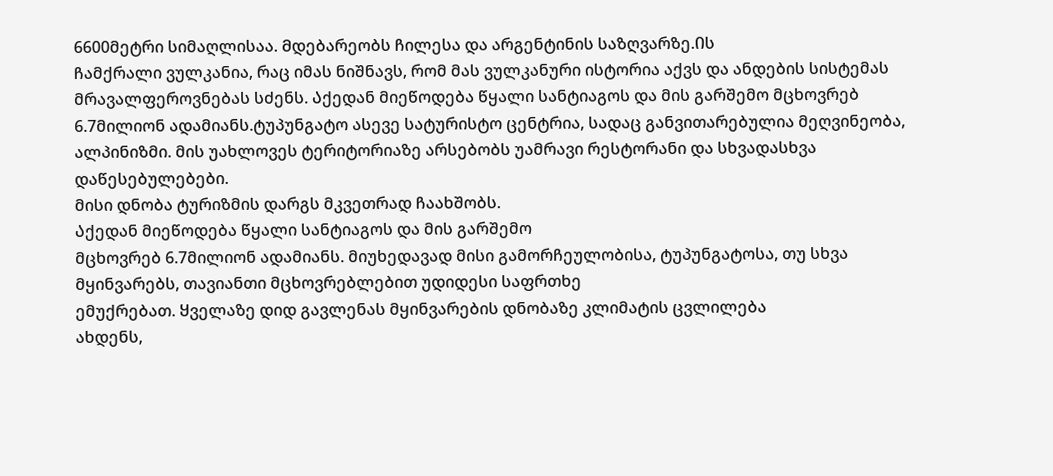6600მეტრი სიმაღლისაა. Მდებარეობს ჩილესა და არგენტინის საზღვარზე.Ის
ჩამქრალი ვულკანია, რაც იმას ნიშნავს, რომ მას ვულკანური ისტორია აქვს და ანდების სისტემას
მრავალფეროვნებას სძენს. Აქედან მიეწოდება წყალი სანტიაგოს და მის გარშემო მცხოვრებ
6.7მილიონ ადამიანს.ტუპუნგატო ასევე სატურისტო ცენტრია, სადაც განვითარებულია მეღვინეობა,
ალპინიზმი. მის უახლოვეს ტერიტორიაზე არსებობს უამრავი რესტორანი და სხვადასხვა დაწესებულებები.
მისი დნობა ტურიზმის დარგს მკვეთრად ჩაახშობს.
Აქედან მიეწოდება წყალი სანტიაგოს და მის გარშემო
მცხოვრებ 6.7მილიონ ადამიანს. მიუხედავად მისი გამორჩეულობისა, ტუპუნგატოსა, თუ სხვა
მყინვარებს, თავიანთი მცხოვრებლებით უდიდესი საფრთხე
ემუქრებათ. Ყველაზე დიდ გავლენას მყინვარების დნობაზე კლიმატის ცვლილება
ახდენს,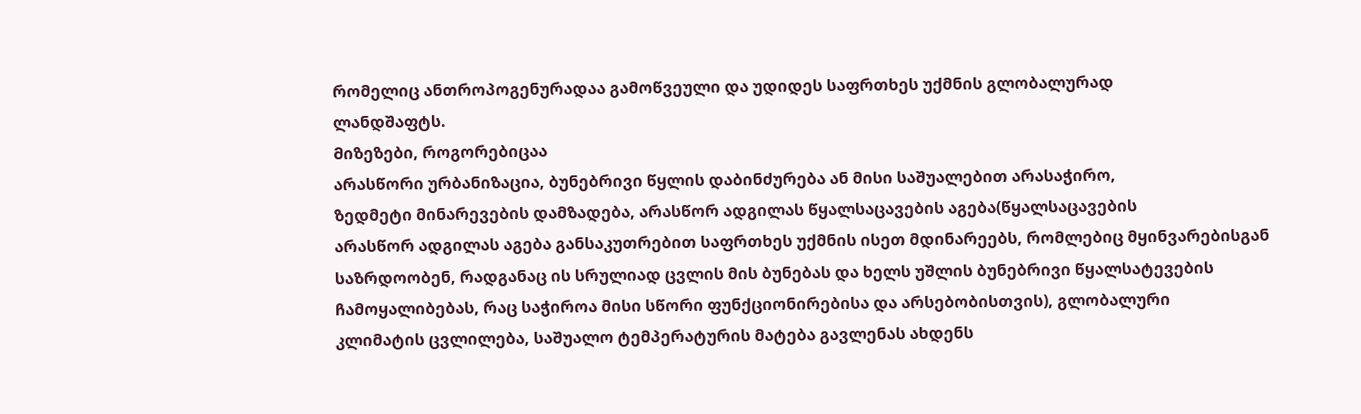რომელიც ანთროპოგენურადაა გამოწვეული და უდიდეს საფრთხეს უქმნის გლობალურად
ლანდშაფტს.
Მიზეზები, როგორებიცაა
არასწორი ურბანიზაცია, ბუნებრივი წყლის დაბინძურება ან მისი საშუალებით არასაჭირო,
ზედმეტი მინარევების დამზადება, არასწორ ადგილას წყალსაცავების აგება(წყალსაცავების
არასწორ ადგილას აგება განსაკუთრებით საფრთხეს უქმნის ისეთ მდინარეებს, რომლებიც მყინვარებისგან
საზრდოობენ, რადგანაც ის სრულიად ცვლის მის ბუნებას და ხელს უშლის ბუნებრივი წყალსატევების
ჩამოყალიბებას, რაც საჭიროა მისი სწორი ფუნქციონირებისა და არსებობისთვის), გლობალური
კლიმატის ცვლილება, საშუალო ტემპერატურის მატება გავლენას ახდენს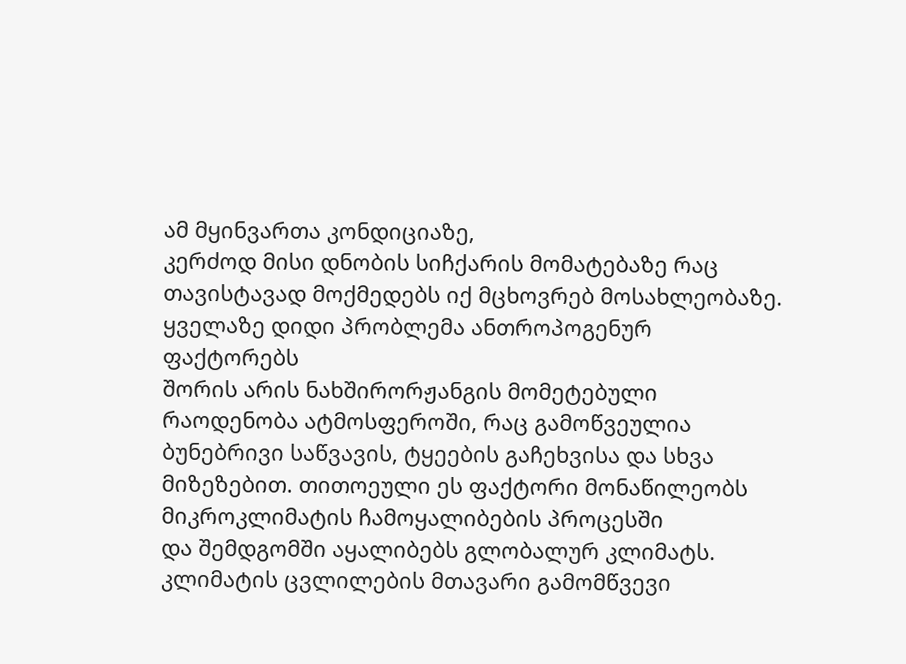ამ მყინვართა კონდიციაზე,
კერძოდ მისი დნობის სიჩქარის მომატებაზე რაც თავისტავად მოქმედებს იქ მცხოვრებ მოსახლეობაზე.
ყველაზე დიდი პრობლემა ანთროპოგენურ ფაქტორებს
შორის არის ნახშირორჟანგის მომეტებული რაოდენობა ატმოსფეროში, რაც გამოწვეულია ბუნებრივი საწვავის, ტყეების გაჩეხვისა და სხვა
მიზეზებით. თითოეული ეს ფაქტორი მონაწილეობს მიკროკლიმატის ჩამოყალიბების პროცესში
და შემდგომში აყალიბებს გლობალურ კლიმატს. კლიმატის ცვლილების მთავარი გამომწვევი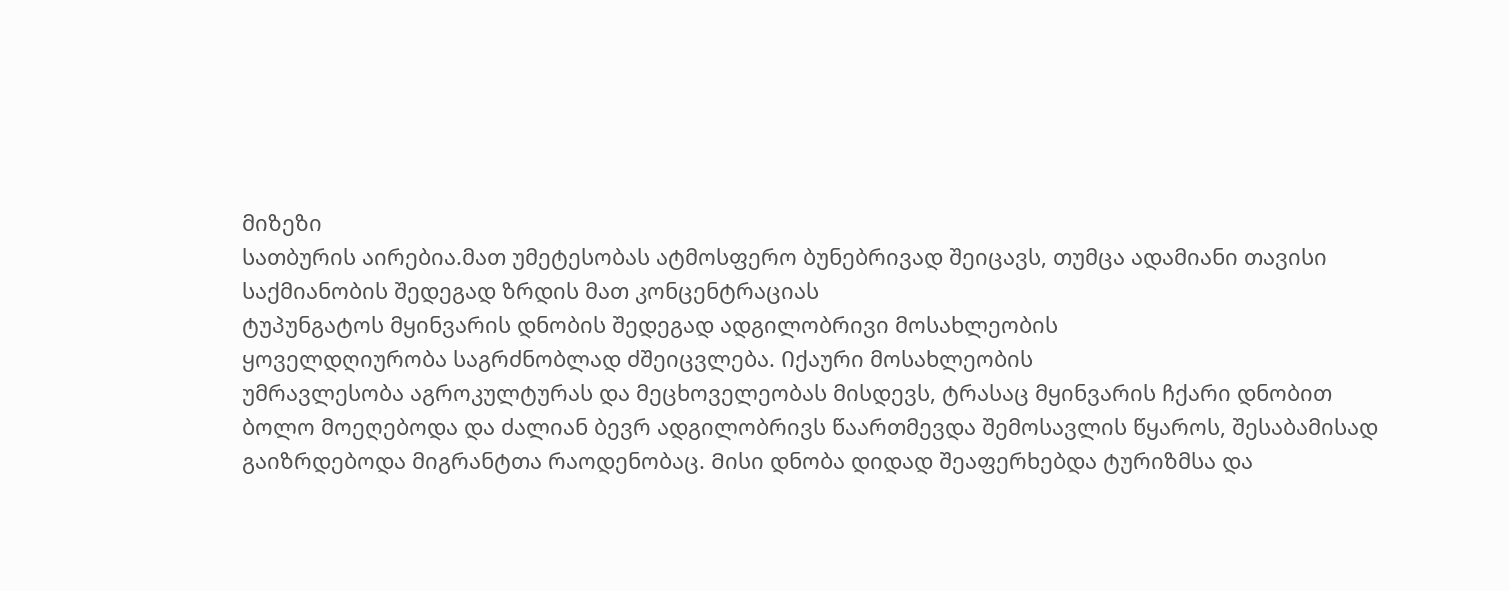მიზეზი
სათბურის აირებია.მათ უმეტესობას ატმოსფერო ბუნებრივად შეიცავს, თუმცა ადამიანი თავისი
საქმიანობის შედეგად ზრდის მათ კონცენტრაციას
ტუპუნგატოს მყინვარის დნობის შედეგად ადგილობრივი მოსახლეობის
ყოველდღიურობა საგრძნობლად ძშეიცვლება. Იქაური მოსახლეობის
უმრავლესობა აგროკულტურას და მეცხოველეობას მისდევს, ტრასაც მყინვარის ჩქარი დნობით
ბოლო მოეღებოდა და ძალიან ბევრ ადგილობრივს წაართმევდა შემოსავლის წყაროს, შესაბამისად
გაიზრდებოდა მიგრანტთა რაოდენობაც. Მისი დნობა დიდად შეაფერხებდა ტურიზმსა და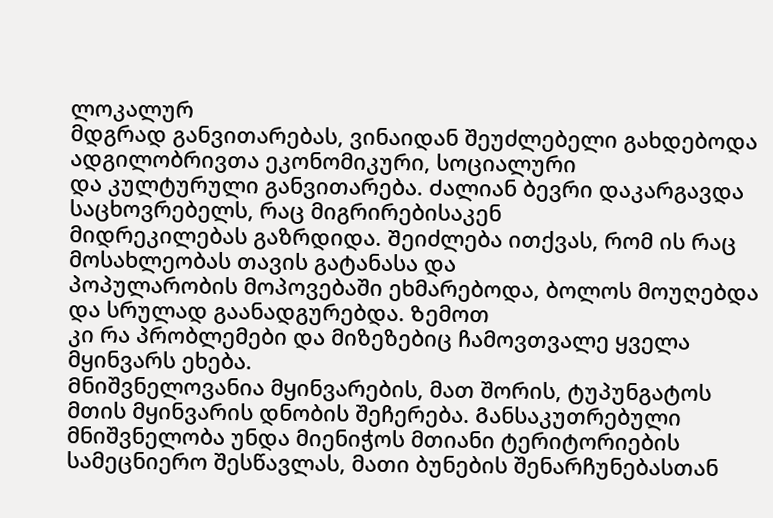ლოკალურ
მდგრად განვითარებას, ვინაიდან შეუძლებელი გახდებოდა ადგილობრივთა ეკონომიკური, სოციალური
და კულტურული განვითარება. Ძალიან ბევრი დაკარგავდა საცხოვრებელს, რაც მიგრირებისაკენ
მიდრეკილებას გაზრდიდა. Შეიძლება ითქვას, რომ ის რაც მოსახლეობას თავის გატანასა და
პოპულარობის მოპოვებაში ეხმარებოდა, ბოლოს მოუღებდა და სრულად გაანადგურებდა. Ზემოთ
კი რა პრობლემები და მიზეზებიც ჩამოვთვალე ყველა მყინვარს ეხება.
Მნიშვნელოვანია მყინვარების, მათ შორის, ტუპუნგატოს
მთის მყინვარის დნობის შეჩერება. Განსაკუთრებული მნიშვნელობა უნდა მიენიჭოს მთიანი ტერიტორიების
სამეცნიერო შესწავლას, მათი ბუნების შენარჩუნებასთან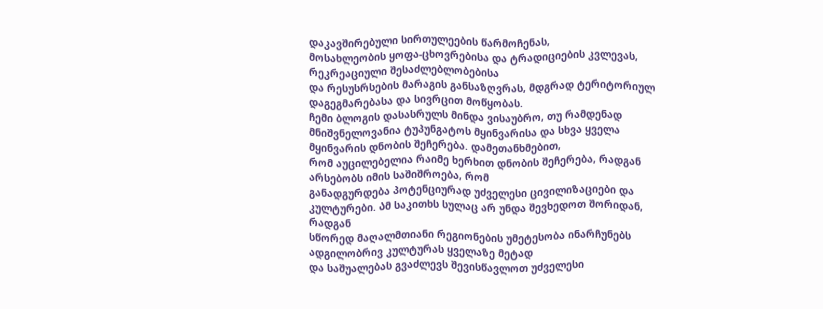დაკავშირებული სირთულეების წარმოჩენას,
მოსახლეობის ყოფა-ცხოვრებისა და ტრადიციების კვლევას, რეკრეაციული შესაძლებლობებისა
და რესუსრსების მარაგის განსაზღვრას, მდგრად ტერიტორიულ დაგეგმარებასა და სივრცით მოწყობას.
ჩემი ბლოგის დასასრულს მინდა ვისაუბრო, თუ რამდენად
მნიშვნელოვანია ტუპუნგატოს მყინვარისა და სხვა ყველა მყინვარის დნობის შეჩერება. დამეთანხმებით,
რომ აუცილებელია რაიმე ხერხით დნობის შეჩერება, რადგან არსებობს იმის საშიშროება, რომ
განადგურდება პოტენციურად უძველესი ცივილიზაციები და კულტურები. Ამ საკითხს სულაც არ უნდა შევხედოთ შორიდან, რადგან
სწორედ მაღალმთიანი რეგიონების უმეტესობა ინარჩუნებს ადგილობრივ კულტურას ყველაზე მეტად
და საშუალებას გვაძლევს შევისწავლოთ უძველესი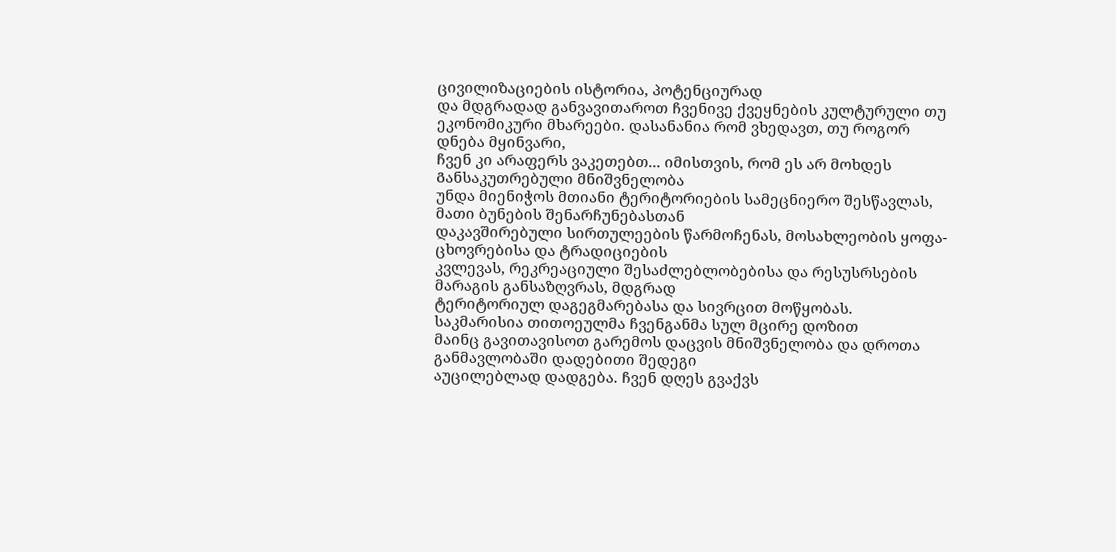ცივილიზაციების ისტორია, პოტენციურად
და მდგრადად განვავითაროთ ჩვენივე ქვეყნების კულტურული თუ ეკონომიკური მხარეები. დასანანია რომ ვხედავთ, თუ როგორ დნება მყინვარი,
ჩვენ კი არაფერს ვაკეთებთ... იმისთვის, რომ ეს არ მოხდეს Განსაკუთრებული მნიშვნელობა
უნდა მიენიჭოს მთიანი ტერიტორიების სამეცნიერო შესწავლას, მათი ბუნების შენარჩუნებასთან
დაკავშირებული სირთულეების წარმოჩენას, მოსახლეობის ყოფა-ცხოვრებისა და ტრადიციების
კვლევას, რეკრეაციული შესაძლებლობებისა და რესუსრსების მარაგის განსაზღვრას, მდგრად
ტერიტორიულ დაგეგმარებასა და სივრცით მოწყობას.
საკმარისია თითოეულმა ჩვენგანმა სულ მცირე დოზით
მაინც გავითავისოთ გარემოს დაცვის მნიშვნელობა და დროთა განმავლობაში დადებითი შედეგი
აუცილებლად დადგება. ჩვენ დღეს გვაქვს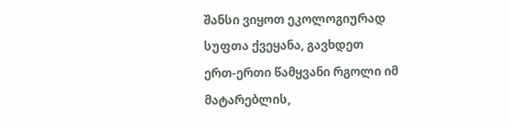შანსი ვიყოთ ეკოლოგიურად სუფთა ქვეყანა, გავხდეთ
ერთ-ერთი წამყვანი რგოლი იმ მატარებლის,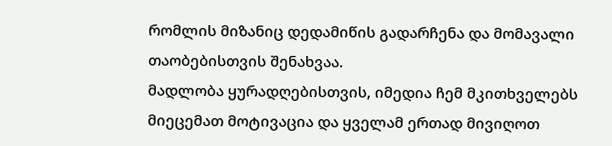რომლის მიზანიც დედამიწის გადარჩენა და მომავალი
თაობებისთვის შენახვაა.
მადლობა ყურადღებისთვის, იმედია ჩემ მკითხველებს
მიეცემათ მოტივაცია და ყველამ ერთად მივიღოთ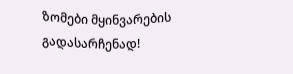ზომები მყინვარების გადასარჩენად!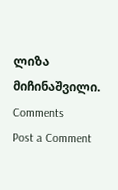ლიზა მიჩინაშვილი.
Comments
Post a Comment